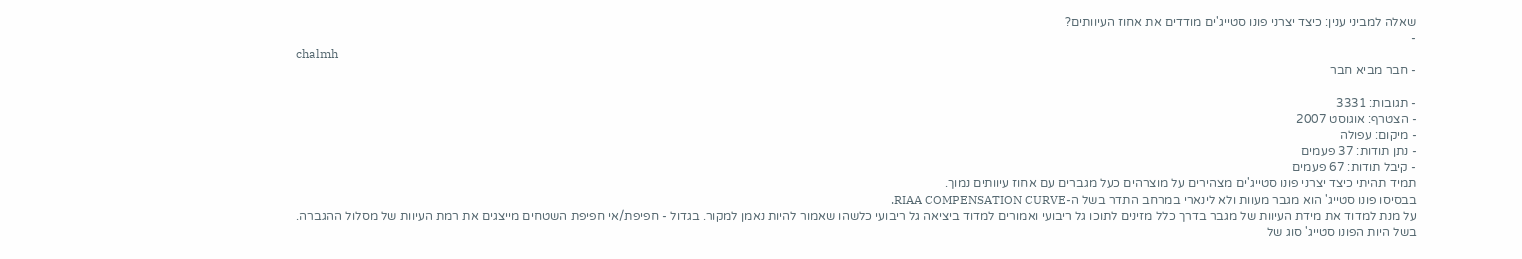שאלה למביני ענין: כיצד יצרני פונו סטייג'ים מודדים את אחוז העיוותים?
-
chalmh
- חבר מביא חבר

- תגובות: 3331
- הצטרף: אוגוסט 2007
- מיקום: עפולה
- נתן תודות: 37 פעמים
- קיבל תודות: 67 פעמים
תמיד תהיתי כיצד יצרני פונו סטייג'ים מצהירים על מוצרהים כעל מגברים עם אחוז עיוותים נמוך.
בבסיסו פונו סטייג' הוא מגבר מעוות ולא לינארי במרחב התדר בשל ה-RIAA COMPENSATION CURVE.
על מנת למדוד את מידת העיוות של מגבר בדרך כלל מזינים לתוכו גל ריבועי ואמורים למדוד ביציאה גל ריבועי כלשהו שאמור להיות נאמן למקור. בגדול - חפיפת/אי חפיפת השטחים מייצגים את רמת העיוות של מסלול ההגברה.
בשל היות הפונו סטייג' סוג של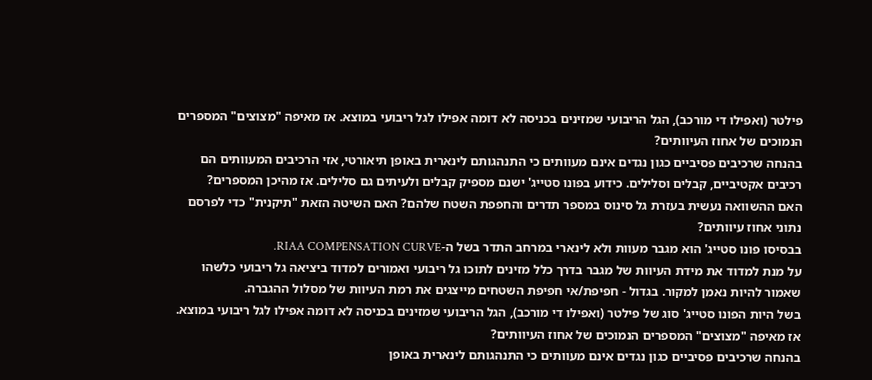פילטר (ואפילו די מורכב), הגל הריבועי שמזינים בכניסה לא דומה אפילו לגל ריבועי במוצא. אז מאיפה "מצוצים" המספרים הנמוכים של אחוז העיוותים?
בהנחה שרכיבים פסיביים כגון נגדים אינם מעוותים כי התנהגותם לינארית באופן תיאורטי, אזי הרכיבים המעוותים הם רכיבים אקטיביים, קבלים וסלילים. כידוע בפונו סטייג' ישנם מספיק קבלים ולעיתים גם סלילים. אז מהיכן המספרים?
האם ההשוואה נעשית בעזרת גל סינוס במספר תדרים והחפפת השטח שלהם? האם השיטה הזאת "תיקנית" כדי לפרסם נתוני אחוז עיוותים?
בבסיסו פונו סטייג' הוא מגבר מעוות ולא לינארי במרחב התדר בשל ה-RIAA COMPENSATION CURVE.
על מנת למדוד את מידת העיוות של מגבר בדרך כלל מזינים לתוכו גל ריבועי ואמורים למדוד ביציאה גל ריבועי כלשהו שאמור להיות נאמן למקור. בגדול - חפיפת/אי חפיפת השטחים מייצגים את רמת העיוות של מסלול ההגברה.
בשל היות הפונו סטייג' סוג של פילטר (ואפילו די מורכב), הגל הריבועי שמזינים בכניסה לא דומה אפילו לגל ריבועי במוצא. אז מאיפה "מצוצים" המספרים הנמוכים של אחוז העיוותים?
בהנחה שרכיבים פסיביים כגון נגדים אינם מעוותים כי התנהגותם לינארית באופן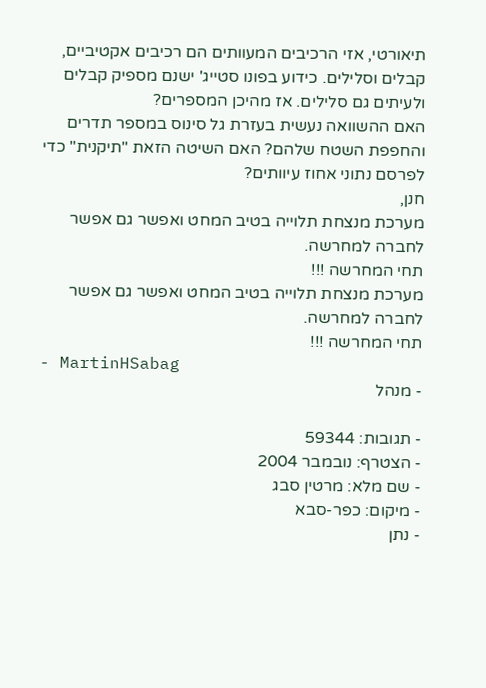תיאורטי, אזי הרכיבים המעוותים הם רכיבים אקטיביים, קבלים וסלילים. כידוע בפונו סטייג' ישנם מספיק קבלים ולעיתים גם סלילים. אז מהיכן המספרים?
האם ההשוואה נעשית בעזרת גל סינוס במספר תדרים והחפפת השטח שלהם? האם השיטה הזאת "תיקנית" כדי לפרסם נתוני אחוז עיוותים?
חנן,
מערכת מנצחת תלוייה בטיב המחט ואפשר גם אפשר לחברה למחרשה.
תחי המחרשה !!!
מערכת מנצחת תלוייה בטיב המחט ואפשר גם אפשר לחברה למחרשה.
תחי המחרשה !!!
- MartinHSabag
- מנהל

- תגובות: 59344
- הצטרף: נובמבר 2004
- שם מלא: מרטין סבג
- מיקום: כפר-סבא
- נתן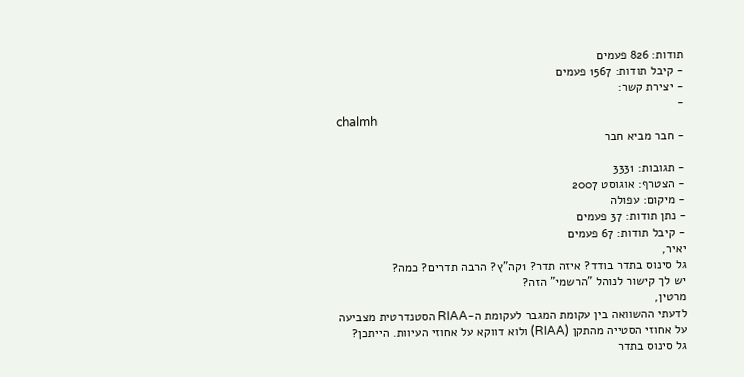תודות: 826 פעמים
- קיבל תודות: 1567 פעמים
- יצירת קשר:
-
chalmh
- חבר מביא חבר

- תגובות: 3331
- הצטרף: אוגוסט 2007
- מיקום: עפולה
- נתן תודות: 37 פעמים
- קיבל תודות: 67 פעמים
יאיר,
גל סינוס בתדר בודד? איזה תדר? 1קה"ץ? הרבה תדרים? כמה?
יש לך קישור לנוהל "הרשמי" הזה?
מרטין,
לדעתי ההשוואה בין עקומת המגבר לעקומת ה-RIAA הסטנדרטית מצביעה על אחוזי הסטייה מהתקן (RIAA) ולוא דווקא על אחוזי העיוות. הייתכן?
גל סינוס בתדר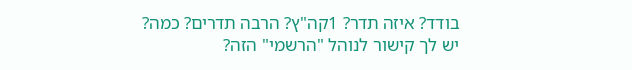בודד? איזה תדר? 1קה"ץ? הרבה תדרים? כמה?
יש לך קישור לנוהל "הרשמי" הזה?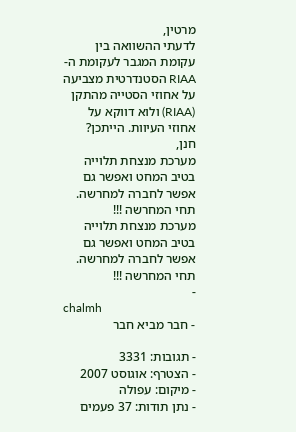מרטין,
לדעתי ההשוואה בין עקומת המגבר לעקומת ה-RIAA הסטנדרטית מצביעה על אחוזי הסטייה מהתקן (RIAA) ולוא דווקא על אחוזי העיוות. הייתכן?
חנן,
מערכת מנצחת תלוייה בטיב המחט ואפשר גם אפשר לחברה למחרשה.
תחי המחרשה !!!
מערכת מנצחת תלוייה בטיב המחט ואפשר גם אפשר לחברה למחרשה.
תחי המחרשה !!!
-
chalmh
- חבר מביא חבר

- תגובות: 3331
- הצטרף: אוגוסט 2007
- מיקום: עפולה
- נתן תודות: 37 פעמים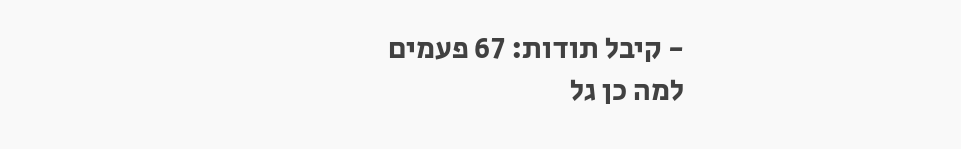- קיבל תודות: 67 פעמים
למה כן גל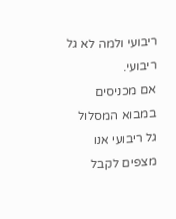ריבועי ולמה לא גל ריבועי.
אם מכניסים במבוא המסלול גל ריבועי אנו מצפים לקבל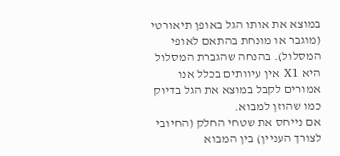במוצא את אותו הגל באופן תיאורטי (מוגבר או מונחת בהתאם לאופי המסלול). בהנחה שהגברת המסלול היא X1 אין עיוותים בכלל אנו אמורים לקבל במוצא את הגל בדיוק כמו שהוזן למבוא.
אם נייחס את שטחי החלק (החיובי לצורך העניין) בין המבוא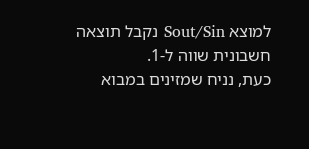למוצא Sout/Sin נקבל תוצאה חשבונית שווה ל-1.
כעת, נניח שמזינים במבוא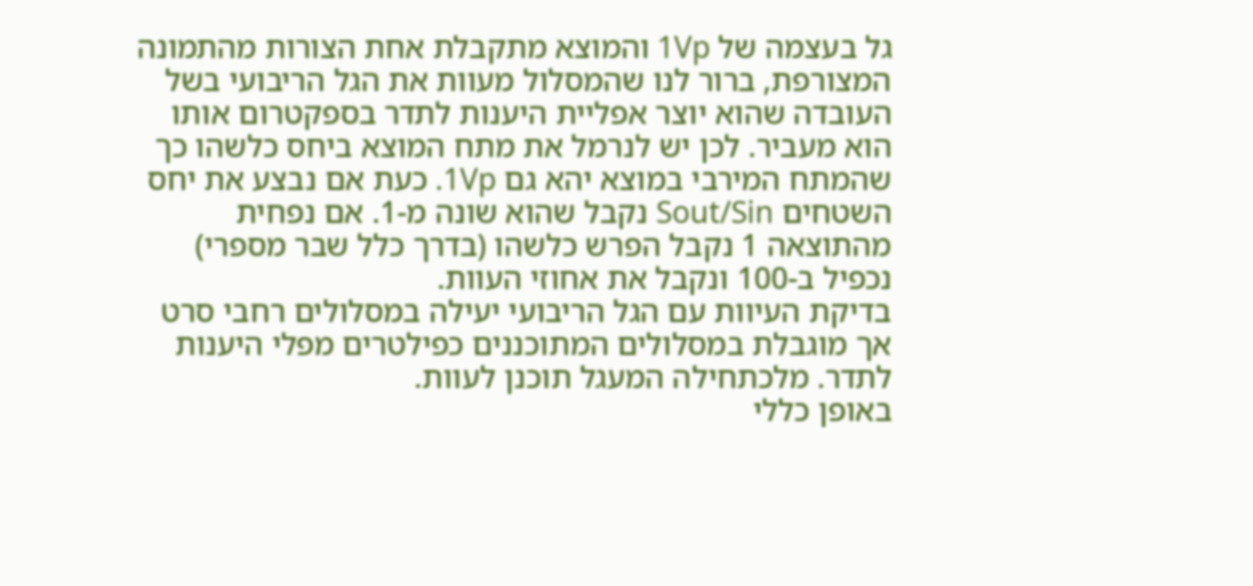גל בעצמה של 1Vp והמוצא מתקבלת אחת הצורות מהתמונה המצורפת, ברור לנו שהמסלול מעוות את הגל הריבועי בשל העובדה שהוא יוצר אפליית היענות לתדר בספקטרום אותו הוא מעביר. לכן יש לנרמל את מתח המוצא ביחס כלשהו כך שהמתח המירבי במוצא יהא גם 1Vp. כעת אם נבצע את יחס השטחים Sout/Sin נקבל שהוא שונה מ-1. אם נפחית מהתוצאה 1 נקבל הפרש כלשהו (בדרך כלל שבר מספרי) נכפיל ב-100 ונקבל את אחוזי העוות.
בדיקת העיוות עם הגל הריבועי יעילה במסלולים רחבי סרט אך מוגבלת במסלולים המתוכננים כפילטרים מפלי היענות לתדר. מלכתחילה המעגל תוכנן לעוות.
באופן כללי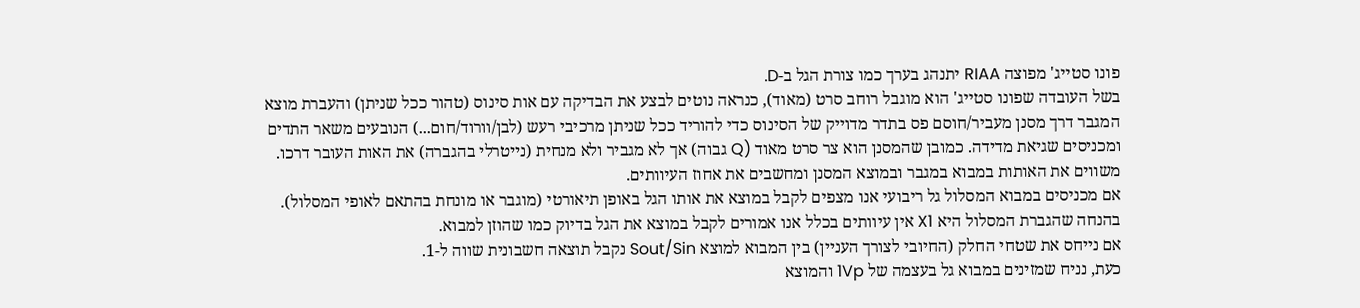פונו סטייג' מפוצה RIAA יתנהג בערך כמו צורת הגל ב-D.
בשל העובדה שפונו סטייג' הוא מוגבל רוחב סרט (מאוד), כנראה נוטים לבצע את הבדיקה עם אות סינוס (טהור ככל שניתן) והעברת מוצא המגבר דרך מסנן מעביר/חוסם פס בתדר מדוייק של הסינוס כדי להוריד ככל שניתן מרכיבי רעש (לבן/וורוד/חום...) הנובעים משאר התדים ומכניסים שגיאת מדידה. כמובן שהמסנן הוא צר סרט מאוד (Q גבוה) אך לא מגביר ולא מנחית (נייטרלי בהגברה) את האות העובר דרכו. משווים את האותות במבוא במגבר ובמוצא המסנן ומחשבים את אחוז העיוותים.
אם מכניסים במבוא המסלול גל ריבועי אנו מצפים לקבל במוצא את אותו הגל באופן תיאורטי (מוגבר או מונחת בהתאם לאופי המסלול). בהנחה שהגברת המסלול היא X1 אין עיוותים בכלל אנו אמורים לקבל במוצא את הגל בדיוק כמו שהוזן למבוא.
אם נייחס את שטחי החלק (החיובי לצורך העניין) בין המבוא למוצא Sout/Sin נקבל תוצאה חשבונית שווה ל-1.
כעת, נניח שמזינים במבוא גל בעצמה של 1Vp והמוצא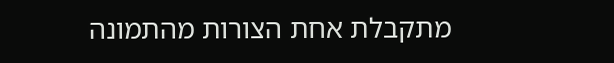מתקבלת אחת הצורות מהתמונה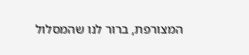המצורפת, ברור לנו שהמסלול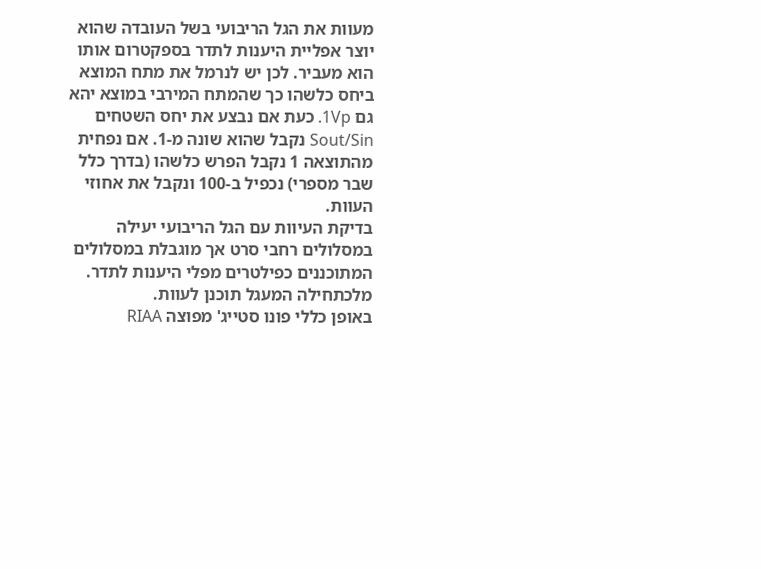מעוות את הגל הריבועי בשל העובדה שהוא יוצר אפליית היענות לתדר בספקטרום אותו הוא מעביר. לכן יש לנרמל את מתח המוצא ביחס כלשהו כך שהמתח המירבי במוצא יהא גם 1Vp. כעת אם נבצע את יחס השטחים Sout/Sin נקבל שהוא שונה מ-1. אם נפחית מהתוצאה 1 נקבל הפרש כלשהו (בדרך כלל שבר מספרי) נכפיל ב-100 ונקבל את אחוזי העוות.
בדיקת העיוות עם הגל הריבועי יעילה במסלולים רחבי סרט אך מוגבלת במסלולים המתוכננים כפילטרים מפלי היענות לתדר. מלכתחילה המעגל תוכנן לעוות.
באופן כללי פונו סטייג' מפוצה RIAA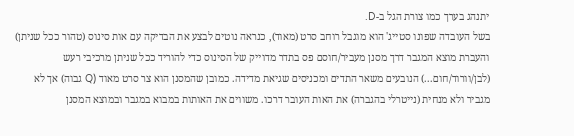יתנהג בערך כמו צורת הגל ב-D.
בשל העובדה שפונו סטייג' הוא מוגבל רוחב סרט (מאוד), כנראה נוטים לבצע את הבדיקה עם אות סינוס (טהור ככל שניתן) והעברת מוצא המגבר דרך מסנן מעביר/חוסם פס בתדר מדוייק של הסינוס כדי להוריד ככל שניתן מרכיבי רעש (לבן/וורוד/חום...) הנובעים משאר התדים ומכניסים שגיאת מדידה. כמובן שהמסנן הוא צר סרט מאוד (Q גבוה) אך לא מגביר ולא מנחית (נייטרלי בהגברה) את האות העובר דרכו. משווים את האותות במבוא במגבר ובמוצא המסנן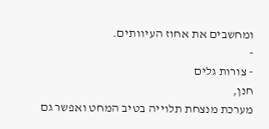ומחשבים את אחוז העיוותים.
-
- צורות גלים
חנן,
מערכת מנצחת תלוייה בטיב המחט ואפשר גם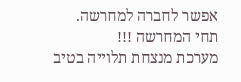אפשר לחברה למחרשה.
תחי המחרשה !!!
מערכת מנצחת תלוייה בטיב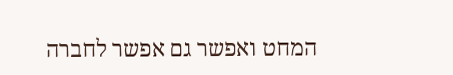המחט ואפשר גם אפשר לחברה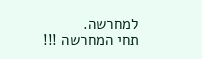למחרשה.
תחי המחרשה !!!